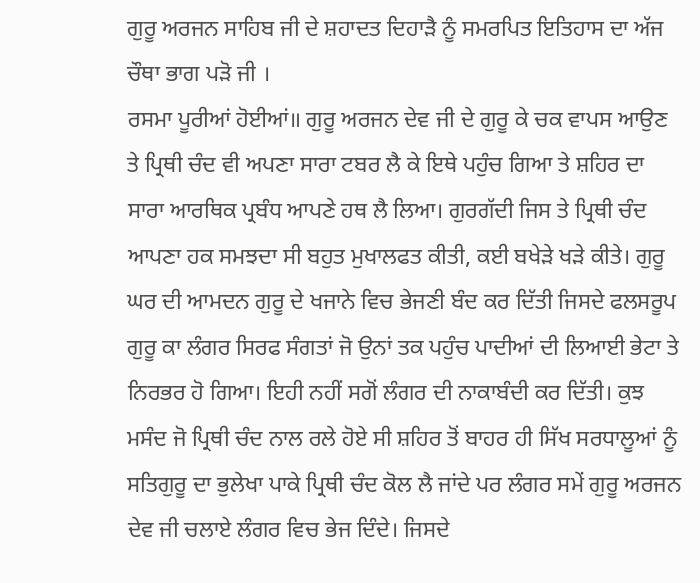ਗੁਰੂ ਅਰਜਨ ਸਾਹਿਬ ਜੀ ਦੇ ਸ਼ਹਾਦਤ ਦਿਹਾੜੈ ਨੂੰ ਸਮਰਪਿਤ ਇਤਿਹਾਸ ਦਾ ਅੱਜ ਚੌਥਾ ਭਾਗ ਪੜੋ ਜੀ ।
ਰਸਮਾ ਪੂਰੀਆਂ ਹੋਈਆਂ॥ ਗੁਰੂ ਅਰਜਨ ਦੇਵ ਜੀ ਦੇ ਗੁਰੂ ਕੇ ਚਕ ਵਾਪਸ ਆਉਣ ਤੇ ਪ੍ਰਿਥੀ ਚੰਦ ਵੀ ਅਪਣਾ ਸਾਰਾ ਟਬਰ ਲੈ ਕੇ ਇਥੇ ਪਹੁੰਚ ਗਿਆ ਤੇ ਸ਼ਹਿਰ ਦਾ ਸਾਰਾ ਆਰਥਿਕ ਪ੍ਰਬੰਧ ਆਪਣੇ ਹਥ ਲੈ ਲਿਆ। ਗੁਰਗੱਦੀ ਜਿਸ ਤੇ ਪ੍ਰਿਥੀ ਚੰਦ ਆਪਣਾ ਹਕ ਸਮਝਦਾ ਸੀ ਬਹੁਤ ਮੁਖਾਲਫਤ ਕੀਤੀ, ਕਈ ਬਖੇੜੇ ਖੜੇ ਕੀਤੇ। ਗੁਰੂ ਘਰ ਦੀ ਆਮਦਨ ਗੁਰੂ ਦੇ ਖਜਾਨੇ ਵਿਚ ਭੇਜਣੀ ਬੰਦ ਕਰ ਦਿੱਤੀ ਜਿਸਦੇ ਫਲਸਰੂਪ ਗੁਰੂ ਕਾ ਲੰਗਰ ਸਿਰਫ ਸੰਗਤਾਂ ਜੋ ਉਨਾਂ ਤਕ ਪਹੁੰਚ ਪਾਦੀਆਂ ਦੀ ਲਿਆਈ ਭੇਟਾ ਤੇ ਨਿਰਭਰ ਹੋ ਗਿਆ। ਇਹੀ ਨਹੀਂ ਸਗੋਂ ਲੰਗਰ ਦੀ ਨਾਕਾਬੰਦੀ ਕਰ ਦਿੱਤੀ। ਕੁਝ ਮਸੰਦ ਜੋ ਪ੍ਰਿਥੀ ਚੰਦ ਨਾਲ ਰਲੇ ਹੋਏ ਸੀ ਸ਼ਹਿਰ ਤੋਂ ਬਾਹਰ ਹੀ ਸਿੱਖ ਸਰਧਾਲੂਆਂ ਨੂੰ ਸਤਿਗੁਰੂ ਦਾ ਭੁਲੇਖਾ ਪਾਕੇ ਪ੍ਰਿਥੀ ਚੰਦ ਕੋਲ ਲੈ ਜਾਂਦੇ ਪਰ ਲੰਗਰ ਸਮੇਂ ਗੁਰੂ ਅਰਜਨ ਦੇਵ ਜੀ ਚਲਾਏ ਲੰਗਰ ਵਿਚ ਭੇਜ ਦਿੰਦੇ। ਜਿਸਦੇ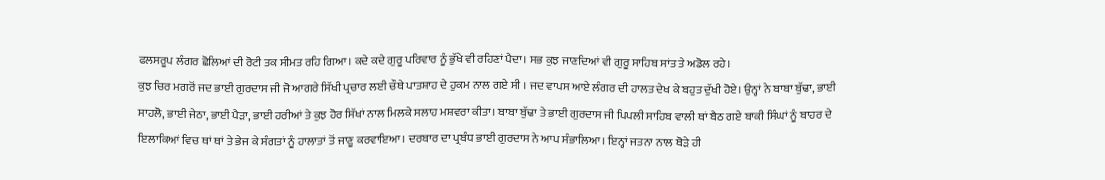ਫਲਸਰੂਪ ਲੰਗਰ ਛੋਲਿਆਂ ਦੀ ਰੋਟੀ ਤਕ ਸੀਮਤ ਰਹਿ ਗਿਆ। ਕਦੇ ਕਦੇ ਗੁਰੂ ਪਰਿਵਾਰ ਨੂੰ ਭੁੱਖੇ ਵੀ ਰਹਿਣਾਂ ਪੈਦਾ। ਸਭ ਕੁਝ ਜਾਣਦਿਆਂ ਵੀ ਗੁਰੂ ਸਾਹਿਬ ਸਾਂਤ ਤੇ ਅਡੋਲ ਰਹੇ।
ਕੁਝ ਚਿਰ ਮਗਰੋਂ ਜਦ ਭਾਈ ਗੁਰਦਾਸ ਜੀ ਜੋ ਆਗਰੇ ਸਿੱਖੀ ਪ੍ਰਚਾਰ ਲਈ ਚੌਥੇ ਪਾਤਸ਼ਾਹ ਦੇ ਹੁਕਮ ਨਾਲ ਗਏ ਸੀ । ਜਦ ਵਾਪਸ ਆਏ ਲੰਗਰ ਦੀ ਹਾਲਤ ਦੇਖ ਕੇ ਬਹੁਤ ਦੁੱਖੀ ਹੋਏ। ਉਨ੍ਹਾਂ ਨੇ ਬਾਬਾ ਬੁੱਢਾ, ਭਾਈ ਸਾਹਲੋ, ਭਾਈ ਜੇਠਾ, ਭਾਈ ਪੈੜਾ, ਭਾਈ ਹਰੀਆਂ ਤੇ ਕੁਝ ਹੋਰ ਸਿੱਖਾਂ ਨਾਲ ਮਿਲਕੇ ਸਲਾਹ ਮਸ਼ਵਰਾ ਕੀਤਾ। ਬਾਬਾ ਬੁੱਢਾ ਤੇ ਭਾਈ ਗੁਰਦਾਸ ਜੀ ਪਿਪਲੀ ਸਾਹਿਬ ਵਾਲੀ ਥਾਂ ਬੈਠ ਗਏ ਬਾਕੀ ਸਿੰਘਾਂ ਨੂੰ ਬਾਹਰ ਦੇ ਇਲਾਕਿਆਂ ਵਿਚ ਥਾਂ ਥਾਂ ਤੇ ਭੇਜ ਕੇ ਸੰਗਤਾਂ ਨੂੰ ਹਾਲਾਤਾਂ ਤੋਂ ਜਾਣੂ ਕਰਵਾਇਆ। ਦਰਬਾਰ ਦਾ ਪ੍ਰਬੰਧ ਭਾਈ ਗੁਰਦਾਸ ਨੇ ਆਪ ਸੰਭਾਲਿਆ। ਇਨ੍ਹਾਂ ਜਤਨਾ ਨਾਲ ਥੋੜੇ ਹੀ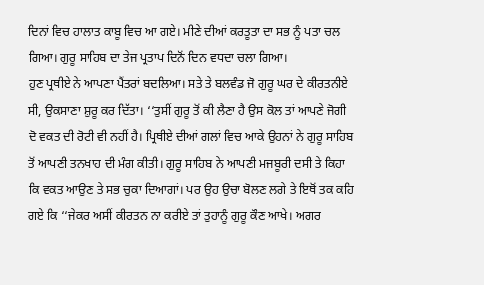ਦਿਨਾਂ ਵਿਚ ਹਾਲਾਤ ਕਾਬੂ ਵਿਚ ਆ ਗਏ। ਮੀਣੇ ਦੀਆਂ ਕਰਤੂਤਾ ਦਾ ਸਭ ਨੂੰ ਪਤਾ ਚਲ ਗਿਆ। ਗੁਰੂ ਸਾਹਿਬ ਦਾ ਤੇਜ ਪ੍ਰਤਾਪ ਦਿਨੋਂ ਦਿਨ ਵਧਦਾ ਚਲਾ ਗਿਆ।
ਹੁਣ ਪ੍ਰਥੀਏ ਨੇ ਆਪਣਾ ਪੈਂਤਰਾਂ ਬਦਲਿਆ। ਸਤੇ ਤੇ ਬਲਵੰਡ ਜੋ ਗੁਰੂ ਘਰ ਦੇ ਕੀਰਤਨੀਏ ਸੀ, ਉਕਸਾਣਾ ਸ਼ੁਰੂ ਕਰ ਦਿੱਤਾ। ‘‘ਤੁਸੀਂ ਗੁਰੂ ਤੋਂ ਕੀ ਲੈਣਾ ਹੈ ਉਸ ਕੋਲ ਤਾਂ ਆਪਣੇ ਜੋਗੀ ਦੋ ਵਕਤ ਦੀ ਰੋਟੀ ਵੀ ਨਹੀਂ ਹੈ। ਪ੍ਰਿਥੀਏ ਦੀਆਂ ਗਲਾਂ ਵਿਚ ਆਕੇ ਉਹਨਾਂ ਨੇ ਗੁਰੂ ਸਾਹਿਬ ਤੋਂ ਆਪਣੀ ਤਨਖਾਹ ਦੀ ਮੰਗ ਕੀਤੀ। ਗੁਰੂ ਸਾਹਿਬ ਨੇ ਆਪਣੀ ਮਜਬੂਰੀ ਦਸੀ ਤੇ ਕਿਹਾ ਕਿ ਵਕਤ ਆਉਣ ਤੇ ਸਭ ਚੁਕਾ ਦਿਆਗਾਂ। ਪਰ ਉਹ ਉਚਾ ਬੋਲਣ ਲਗੇ ਤੇ ਇਥੋਂ ਤਕ ਕਹਿ ਗਏ ਕਿ ‘‘ਜੇਕਰ ਅਸੀਂ ਕੀਰਤਨ ਨਾ ਕਰੀਏ ਤਾਂ ਤੁਹਾਨੂੰ ਗੁਰੂ ਕੌਣ ਆਖੇ। ਅਗਰ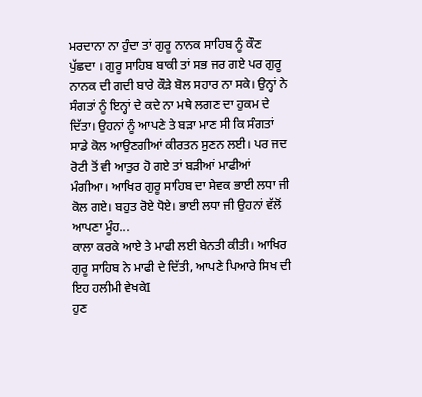ਮਰਦਾਨਾ ਨਾ ਹੁੰਦਾ ਤਾਂ ਗੁਰੂ ਨਾਨਕ ਸਾਹਿਬ ਨੂੰ ਕੌਣ ਪੁੱਛਦਾ । ਗੁਰੂ ਸਾਹਿਬ ਬਾਕੀ ਤਾਂ ਸਭ ਜਰ ਗਏ ਪਰ ਗੁਰੂ ਨਾਨਕ ਦੀ ਗਦੀ ਬਾਰੇ ਕੌੜੇ ਬੋਲ ਸਹਾਰ ਨਾ ਸਕੇ। ਉਨ੍ਹਾਂ ਨੇ ਸੰਗਤਾਂ ਨੂੰ ਇਨ੍ਹਾਂ ਦੇ ਕਦੇ ਨਾ ਮਥੇ ਲਗਣ ਦਾ ਹੁਕਮ ਦੇ ਦਿੱਤਾ। ਉਹਨਾਂ ਨੂੰ ਆਪਣੇ ਤੇ ਬੜਾ ਮਾਣ ਸੀ ਕਿ ਸੰਗਤਾਂ ਸਾਡੇ ਕੋਲ ਆਉਣਗੀਆਂ ਕੀਰਤਨ ਸੁਣਨ ਲਈ। ਪਰ ਜਦ ਰੋਟੀ ਤੋਂ ਵੀ ਆਤੁਰ ਹੋ ਗਏ ਤਾਂ ਬੜੀਆਂ ਮਾਫੀਆਂ ਮੰਗੀਆ। ਆਖਿਰ ਗੁਰੂ ਸਾਹਿਬ ਦਾ ਸੇਵਕ ਭਾਈ ਲਧਾ ਜੀ ਕੋਲ ਗਏ। ਬਹੁਤ ਰੋਏ ਧੋਏ। ਭਾਈ ਲਧਾ ਜੀ ਉਹਨਾਂ ਵੱਲੋਂ ਆਪਣਾ ਮੂੰਹ...
ਕਾਲਾ ਕਰਕੇ ਆਏ ਤੇ ਮਾਫੀ ਲਈ ਬੇਨਤੀ ਕੀਤੀ। ਆਖਿਰ ਗੁਰੂ ਸਾਹਿਬ ਨੇ ਮਾਫੀ ਦੇ ਦਿੱਤੀ, ਆਪਣੇ ਪਿਆਰੇ ਸਿਖ ਦੀ ਇਹ ਹਲੀਮੀ ਵੇਖਕੇI
ਹੁਣ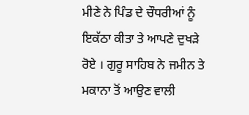ਮੀਣੇ ਨੇ ਪਿੰਡ ਦੇ ਚੌਧਰੀਆਂ ਨੂੰ ਇਕੱਠਾ ਕੀਤਾ ਤੇ ਆਪਣੇ ਦੁਖੜੇ ਰੋਏ । ਗੁਰੂ ਸਾਹਿਬ ਨੇ ਜਮੀਨ ਤੇ ਮਕਾਨਾ ਤੋਂ ਆਉਣ ਵਾਲੀ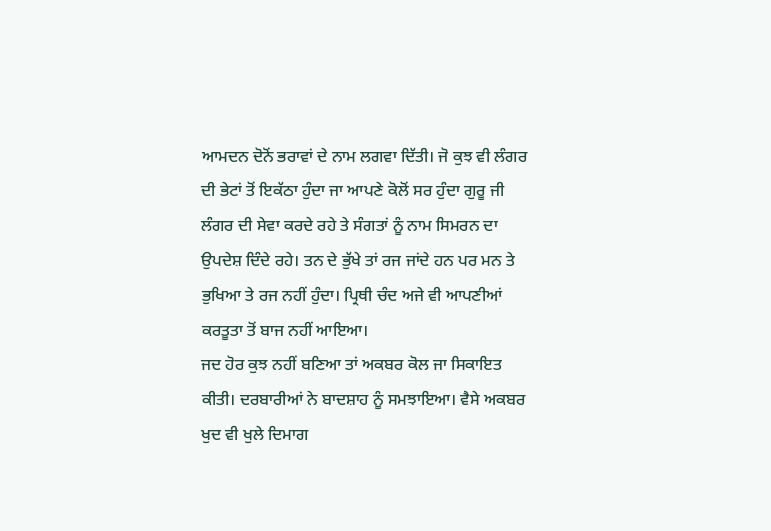ਆਮਦਨ ਦੋਨੋਂ ਭਰਾਵਾਂ ਦੇ ਨਾਮ ਲਗਵਾ ਦਿੱਤੀ। ਜੋ ਕੁਝ ਵੀ ਲੰਗਰ ਦੀ ਭੇਟਾਂ ਤੋਂ ਇਕੱਠਾ ਹੁੰਦਾ ਜਾ ਆਪਣੇ ਕੋਲੋਂ ਸਰ ਹੁੰਦਾ ਗੁਰੂ ਜੀ ਲੰਗਰ ਦੀ ਸੇਵਾ ਕਰਦੇ ਰਹੇ ਤੇ ਸੰਗਤਾਂ ਨੂੰ ਨਾਮ ਸਿਮਰਨ ਦਾ ਉਪਦੇਸ਼ ਦਿੰਦੇ ਰਹੇ। ਤਨ ਦੇ ਭੁੱਖੇ ਤਾਂ ਰਜ ਜਾਂਦੇ ਹਨ ਪਰ ਮਨ ਤੇ ਭੁਖਿਆ ਤੇ ਰਜ ਨਹੀਂ ਹੁੰਦਾ। ਪ੍ਰਿਥੀ ਚੰਦ ਅਜੇ ਵੀ ਆਪਣੀਆਂ ਕਰਤੂਤਾ ਤੋਂ ਬਾਜ ਨਹੀਂ ਆਇਆ।
ਜਦ ਹੋਰ ਕੁਝ ਨਹੀਂ ਬਣਿਆ ਤਾਂ ਅਕਬਰ ਕੋਲ ਜਾ ਸਿਕਾਇਤ ਕੀਤੀ। ਦਰਬਾਰੀਆਂ ਨੇ ਬਾਦਸ਼ਾਹ ਨੂੰ ਸਮਝਾਇਆ। ਵੈਸੇ ਅਕਬਰ ਖੁਦ ਵੀ ਖੁਲੇ ਦਿਮਾਗ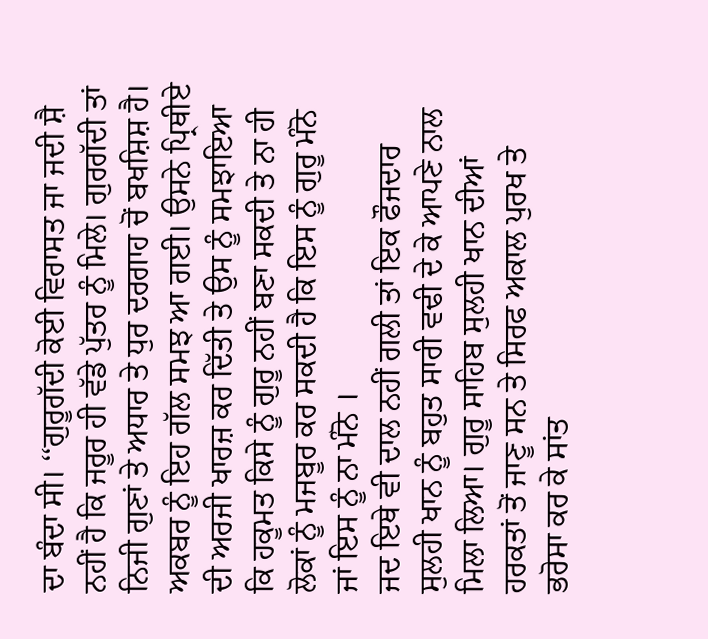ਦਾ ਬੰਦਾ ਸੀ। ‘‘ਗੁਰੂਗੱਦੀ ਕੋਈ ਵਿਰਾਸਤ ਜਾ ਜਦੀ ਸ਼ੈ ਨਹੀਂ ਹੈ ਕਿ ਜਰੂਰ ਹੀ ਵੱਡੇ ਪੁੱਤਰ ਨੂੰ ਮਿਲੇ। ਗੁਰਗੱਦੀ ਤਾਂ ਨਿਜੀ ਗੁਣਾਂ ਤੇ ਅਧਾਰ ਤੇ ਧੁਰ ਦਰਗਾਹ ਚੋਂ ਬਖਸ਼ਿਸ਼ ਹੈ। ਅਕਬਰ ਨੂੰ ਇਹ ਗੱਲ ਸਮਝ ਆ ਗਈ। ਉਸਨੇ ਪ੍ਰਿਥੀਏ ਦੀ ਅਰਜੀ ਖਾਰਜ਼ ਕਰ ਦਿੱਤੀ ਤੇ ਉਸ ਨੂੰ ਸਮਝਾਇਆ ਕਿ ਹਕੂਮਤ ਕਿਸੇ ਨੂੰ ਗੁਰੂ ਨਹੀਂ ਬਣਾ ਸਕਦੀ ਤੇ ਨਾ ਹੀ ਲੋਕਾਂ ਨੂੰ ਮਜਬੂਰ ਕਰ ਸਕਦੀ ਹੈ ਕਿ ਇਸ ਨੂੰ ਗੁਰੂ ਮੰਨੋ ਜਾਂ ਇਸ ਨੂੰ ਨਾ ਮੰਨੋ ।
ਜਦ ਇਥੇ ਵੀ ਦਾਲ ਨਹੀਂ ਗਲੀ ਤਾਂ ਇਕ ਫੌਜਦਾਰ ਸੁਲਹੀ ਖਾਨ ਨੂੰ ਬਹੁਤ ਸਾਰੀ ਵਢੀ ਦੇ ਕੇ ਆਪਣੇ ਨਾਲ ਮਿਲਾ ਲਿਆ। ਗੁਰੂ ਸਾਹਿਬ ਸੁਲਹੀ ਖਾਨ ਦੀਆਂ ਹਰਕਤਾਂ ਤੋਂ ਜਾਣੂ ਸਨ ਤੇ ਸਿਰਫ ਅਕਾਲ ਪੁਰਖ ਤੇ ਭਰੋਸਾ ਕਰ ਕੇ ਸਾਂਤ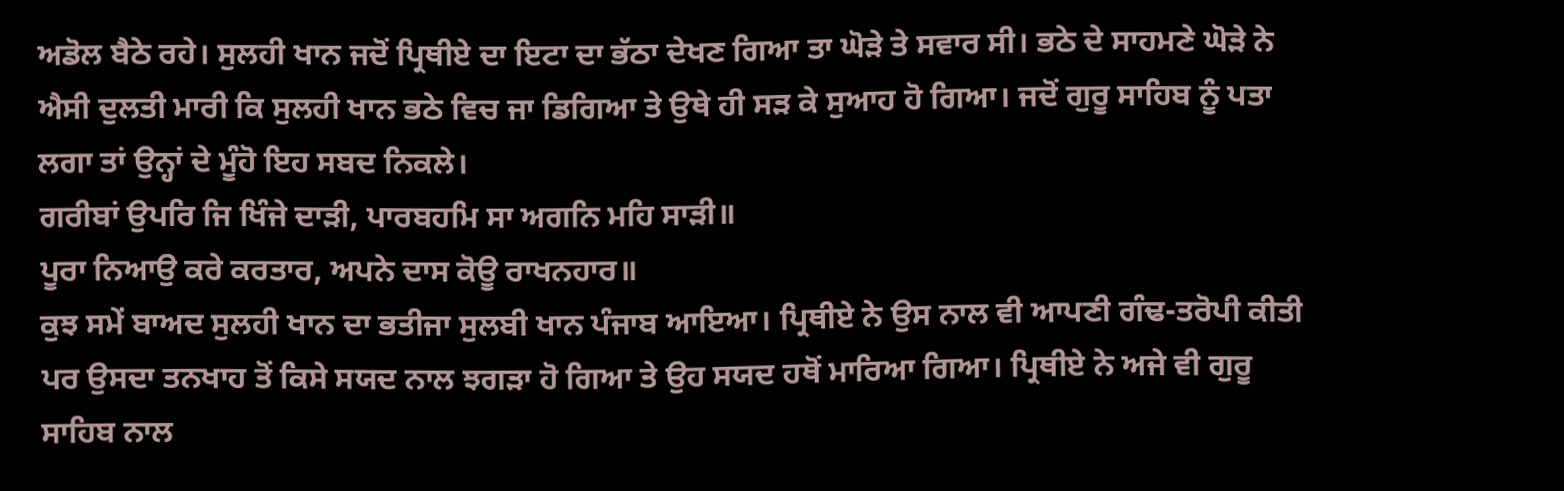ਅਡੋਲ ਬੈਠੇ ਰਹੇ। ਸੁਲਹੀ ਖਾਨ ਜਦੋਂ ਪ੍ਰਿਥੀਏ ਦਾ ਇਟਾ ਦਾ ਭੱਠਾ ਦੇਖਣ ਗਿਆ ਤਾ ਘੋੜੇ ਤੇ ਸਵਾਰ ਸੀ। ਭਠੇ ਦੇ ਸਾਹਮਣੇ ਘੋੜੇ ਨੇ ਐਸੀ ਦੁਲਤੀ ਮਾਰੀ ਕਿ ਸੁਲਹੀ ਖਾਨ ਭਠੇ ਵਿਚ ਜਾ ਡਿਗਿਆ ਤੇ ਉਥੇ ਹੀ ਸੜ ਕੇ ਸੁਆਹ ਹੋ ਗਿਆ। ਜਦੋਂ ਗੁਰੂ ਸਾਹਿਬ ਨੂੰ ਪਤਾ ਲਗਾ ਤਾਂ ਉਨ੍ਹਾਂ ਦੇ ਮੂੰਹੋ ਇਹ ਸਬਦ ਨਿਕਲੇ।
ਗਰੀਬਾਂ ਉਪਰਿ ਜਿ ਖਿੰਜੇ ਦਾੜੀ, ਪਾਰਬਹਮਿ ਸਾ ਅਗਨਿ ਮਹਿ ਸਾੜੀ॥
ਪੂਰਾ ਨਿਆਉ ਕਰੇ ਕਰਤਾਰ, ਅਪਨੇ ਦਾਸ ਕੋਊ ਰਾਖਨਹਾਰ॥
ਕੁਝ ਸਮੇਂ ਬਾਅਦ ਸੁਲਹੀ ਖਾਨ ਦਾ ਭਤੀਜਾ ਸੁਲਬੀ ਖਾਨ ਪੰਜਾਬ ਆਇਆ। ਪ੍ਰਿਥੀਏ ਨੇ ਉਸ ਨਾਲ ਵੀ ਆਪਣੀ ਗੰਢ-ਤਰੋਪੀ ਕੀਤੀ ਪਰ ਉਸਦਾ ਤਨਖਾਹ ਤੋਂ ਕਿਸੇ ਸਯਦ ਨਾਲ ਝਗੜਾ ਹੋ ਗਿਆ ਤੇ ਉਹ ਸਯਦ ਹਥੋਂ ਮਾਰਿਆ ਗਿਆ। ਪ੍ਰਿਥੀਏ ਨੇ ਅਜੇ ਵੀ ਗੁਰੂ ਸਾਹਿਬ ਨਾਲ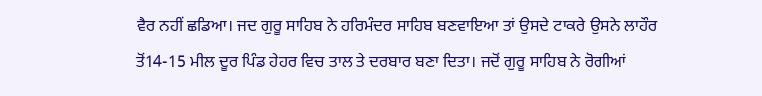ਵੈਰ ਨਹੀਂ ਛਡਿਆ। ਜਦ ਗੁਰੂ ਸਾਹਿਬ ਨੇ ਹਰਿਮੰਦਰ ਸਾਹਿਬ ਬਣਵਾਇਆ ਤਾਂ ਉਸਦੇ ਟਾਕਰੇ ਉਸਨੇ ਲਾਹੌਰ ਤੋਂ14-15 ਮੀਲ ਦੂਰ ਪਿੰਡ ਹੇਹਰ ਵਿਚ ਤਾਲ ਤੇ ਦਰਬਾਰ ਬਣਾ ਦਿਤਾ। ਜਦੋਂ ਗੁਰੂ ਸਾਹਿਬ ਨੇ ਰੋਗੀਆਂ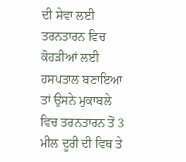ਦੀ ਸੇਵਾ ਲਈ ਤਰਨਤਾਰਨ ਵਿਚ ਕੋਹੜੀਆਂ ਲਈ ਹਸਪਤਾਲ ਬਣਾਇਆ ਤਾਂ ਉਸਨੇ ਮੁਕਾਬਲੇ ਵਿਚ ਤਰਨਤਾਰਨ ਤੋਂ 3 ਮੀਲ ਦੂਰੀ ਦੀ ਵਿਥ ਤੇ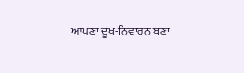ਆਪਣਾ ਦੂਖ-ਨਿਵਾਰਨ ਬਣਾ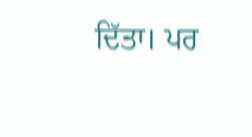ਦਿੱਤਾ। ਪਰ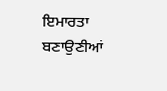ਇਮਾਰਤਾ ਬਣਾਉਣੀਆਂ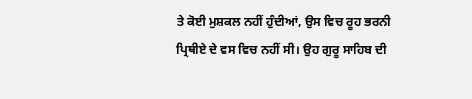ਤੇ ਕੋਈ ਮੁਸ਼ਕਲ ਨਹੀਂ ਹੁੰਦੀਆਂ, ਉਸ ਵਿਚ ਰੂਹ ਭਰਨੀ ਪ੍ਰਿਥੀਏ ਦੇ ਵਸ ਵਿਚ ਨਹੀਂ ਸੀ। ਉਹ ਗੁਰੂ ਸਾਹਿਬ ਦੀ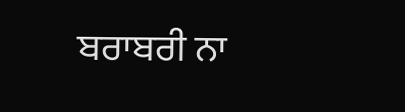ਬਰਾਬਰੀ ਨਾ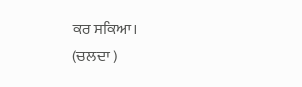ਕਰ ਸਕਿਆ।
(ਚਲਦਾ )